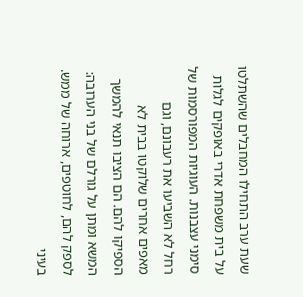שעת ערב התחילו המחבלים שהשתלטו על בית משפחת אדרי באופקים לגלות סימני עצבנות. העוגיות המפורסמות של רחל לא השביעו את רעבונם, וגם מאפים אחרים שלוקטו בבית לא הספיקו להם. הם הציבו תנאי להמשך המשא ומתן על גורלם של בני הערובה: לספק להם, לחוטפים, ארוחה של ממש. בעיני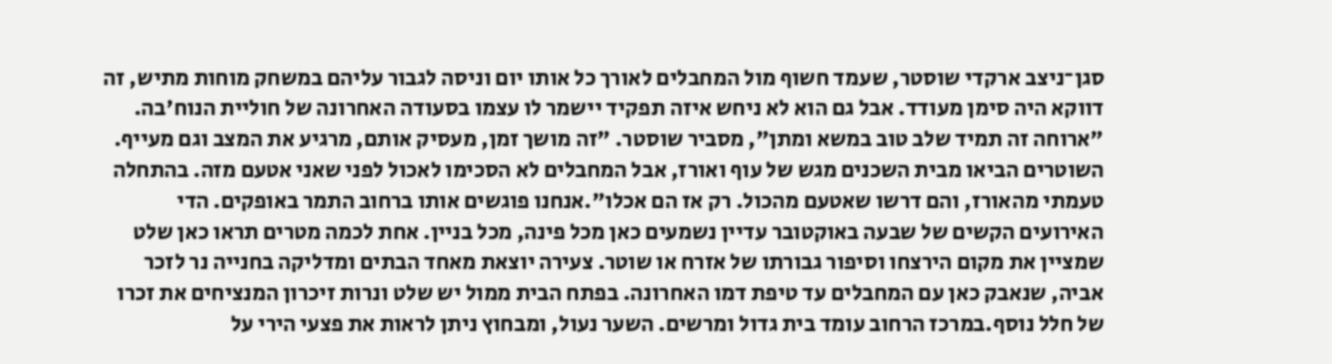סגן־ניצב ארקדי שוסטר, שעמד חשוף מול המחבלים לאורך כל אותו יום וניסה לגבור עליהם במשחק מוחות מתיש, זה דווקא היה סימן מעודד. אבל גם הוא לא ניחש איזה תפקיד יישמר לו עצמו בסעודה האחרונה של חוליית הנוח'בה. "ארוחה זה תמיד שלב טוב במשא ומתן", מסביר שוסטר. "זה מושך זמן, מעסיק אותם, מרגיע את המצב וגם מעייף. השוטרים הביאו מבית השכנים מגש של עוף ואורז, אבל המחבלים לא הסכימו לאכול לפני שאני אטעם מזה. בהתחלה טעמתי מהאורז, והם דרשו שאטעם מהכול. רק אז הם אכלו".אנחנו פוגשים אותו ברחוב התמר באופקים. הדי האירועים הקשים של שבעה באוקטובר עדיין נשמעים כאן מכל פינה, מכל בניין. אחת לכמה מטרים תראו כאן שלט שמציין את מקום הירצחו וסיפור גבורתו של אזרח או שוטר. צעירה יוצאת מאחד הבתים ומדליקה בחנייה נר לזכר אביה, שנאבק כאן עם המחבלים עד טיפת דמו האחרונה. בפתח הבית ממול יש שלט ונרות זיכרון המנציחים את זכרו של חלל נוסף.במרכז הרחוב עומד בית גדול ומרשים. השער נעול, ומבחוץ ניתן לראות את פצעי הירי על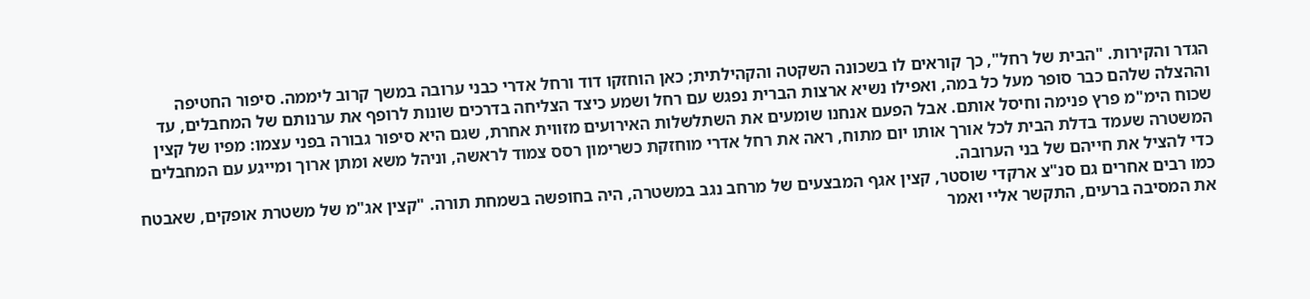הגדר והקירות. "הבית של רחל", כך קוראים לו בשכונה השקטה והקהילתית; כאן הוחזקו דוד ורחל אדרי כבני ערובה במשך קרוב ליממה. סיפור החטיפה וההצלה שלהם כבר סופר מעל כל במה, ואפילו נשיא ארצות הברית נפגש עם רחל ושמע כיצד הצליחה בדרכים שונות לרופף את ערנותם של המחבלים, עד שכוח הימ"מ פרץ פנימה וחיסל אותם. אבל הפעם אנחנו שומעים את השתלשלות האירועים מזווית אחרת, שגם היא סיפור גבורה בפני עצמו: מפיו של קצין המשטרה שעמד בדלת הבית לכל אורך אותו יום מתוח, ראה את רחל אדרי מוחזקת כשרימון רסס צמוד לראשה, וניהל משא ומתן ארוך ומייגע עם המחבלים כדי להציל את חייהם של בני הערובה.
כמו רבים אחרים גם סנ"צ ארקדי שוסטר, קצין אגף המבצעים של מרחב נגב במשטרה, היה בחופשה בשמחת תורה. "קצין אג"מ של משטרת אופקים, שאבטח את המסיבה ברעים, התקשר אליי ואמר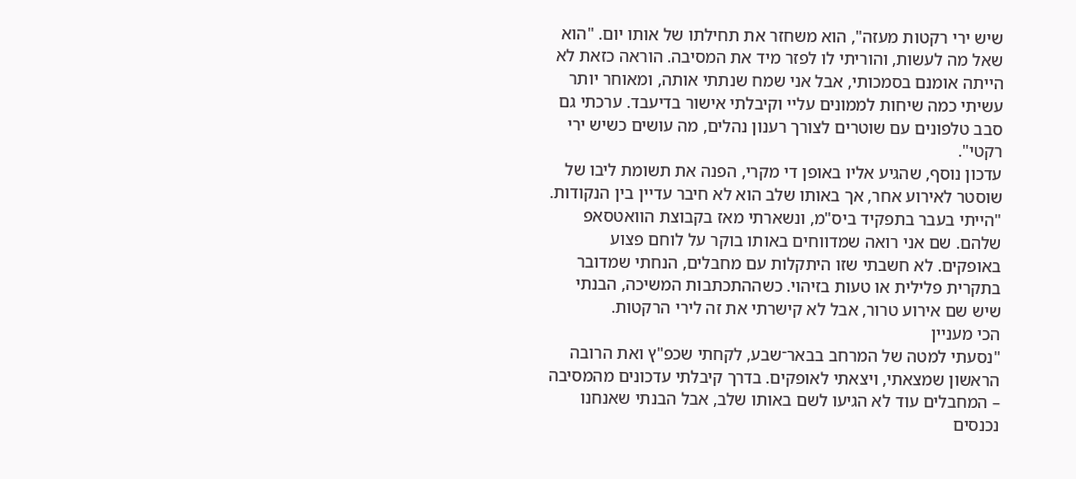שיש ירי רקטות מעזה", הוא משחזר את תחילתו של אותו יום. "הוא שאל מה לעשות, והוריתי לו לפזר מיד את המסיבה. הוראה כזאת לא הייתה אומנם בסמכותי, אבל אני שמח שנתתי אותה, ומאוחר יותר עשיתי כמה שיחות לממונים עליי וקיבלתי אישור בדיעבד. ערכתי גם סבב טלפונים עם שוטרים לצורך רענון נהלים, מה עושים כשיש ירי רקטי".
עדכון נוסף, שהגיע אליו באופן די מקרי, הפנה את תשומת ליבו של שוסטר לאירוע אחר, אך באותו שלב הוא לא חיבר עדיין בין הנקודות. "הייתי בעבר בתפקיד ביס"מ, ונשארתי מאז בקבוצת הוואטסאפ שלהם. שם אני רואה שמדווחים באותו בוקר על לוחם פצוע באופקים. לא חשבתי שזו היתקלות עם מחבלים, הנחתי שמדובר בתקרית פלילית או טעות בזיהוי. כשההתכתבות המשיכה, הבנתי שיש שם אירוע טרור, אבל לא קישרתי את זה לירי הרקטות.
הכי מעניין
"נסעתי למטה של המרחב בבאר־שבע, לקחתי שכפ"ץ ואת הרובה הראשון שמצאתי, ויצאתי לאופקים. בדרך קיבלתי עדכונים מהמסיבה – המחבלים עוד לא הגיעו לשם באותו שלב, אבל הבנתי שאנחנו נכנסים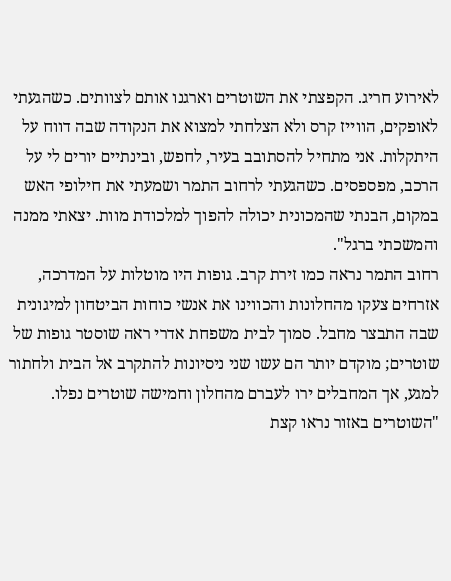לאירוע חריג. הקפצתי את השוטרים וארגנו אותם לצוותים. כשהגעתי לאופקים, הווייז קרס ולא הצלחתי למצוא את הנקודה שבה דווח על היתקלות. אני מתחיל להסתובב בעיר, לחפש, ובינתיים יורים לי על הרכב, מפספסים. כשהגעתי לרחוב התמר ושמעתי את חילופי האש במקום, הבנתי שהמכונית יכולה להפוך למלכודת מוות. יצאתי ממנה והמשכתי ברגל".
רחוב התמר נראה כמו זירת קרב. גופות היו מוטלות על המדרכה, אזרחים צעקו מהחלונות והכווינו את אנשי כוחות הביטחון למיגונית שבה התבצר מחבל. סמוך לבית משפחת אדרי ראה שוסטר גופות של שוטרים; מוקדם יותר הם עשו שני ניסיונות להתקרב אל הבית ולחתור למגע, אך המחבלים ירו לעברם מהחלון וחמישה שוטרים נפלו.
"השוטרים באזור נראו קצת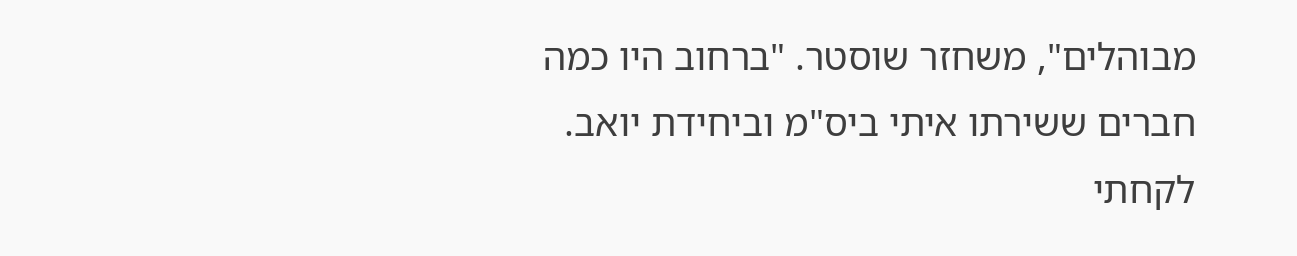מבוהלים", משחזר שוסטר. "ברחוב היו כמה חברים ששירתו איתי ביס"מ וביחידת יואב. לקחתי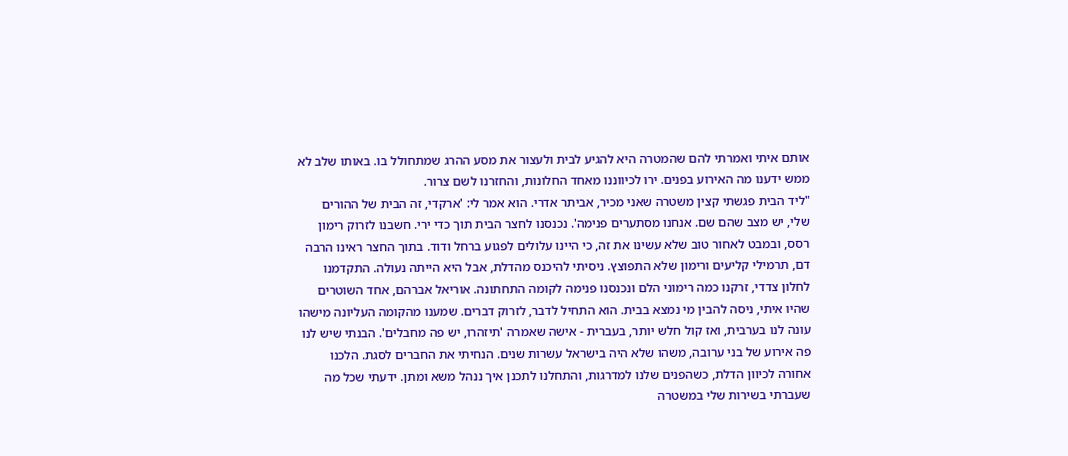אותם איתי ואמרתי להם שהמטרה היא להגיע לבית ולעצור את מסע ההרג שמתחולל בו. באותו שלב לא ממש ידענו מה האירוע בפנים. ירו לכיווננו מאחד החלונות, והחזרנו לשם צרור.
"ליד הבית פגשתי קצין משטרה שאני מכיר, אביתר אדרי. הוא אמר לי: 'ארקדי, זה הבית של ההורים שלי, יש מצב שהם שם. אנחנו מסתערים פנימה'. נכנסנו לחצר הבית תוך כדי ירי. חשבנו לזרוק רימון רסס, ובמבט לאחור טוב שלא עשינו את זה, כי היינו עלולים לפגוע ברחל ודוד. בתוך החצר ראינו הרבה דם, תרמילי קליעים ורימון שלא התפוצץ. ניסיתי להיכנס מהדלת, אבל היא הייתה נעולה. התקדמנו לחלון צדדי, זרקנו כמה רימוני הלם ונכנסנו פנימה לקומה התחתונה. אוריאל אברהם, אחד השוטרים שהיו איתי, ניסה להבין מי נמצא בבית. הוא התחיל לדבר, לזרוק דברים. שמענו מהקומה העליונה מישהו עונה לנו בערבית, ואז קול חלש יותר, בעברית - אישה שאמרה 'תיזהרו, יש פה מחבלים'. הבנתי שיש לנו פה אירוע של בני ערובה, משהו שלא היה בישראל עשרות שנים. הנחיתי את החברים לסגת. הלכנו אחורה לכיוון הדלת, כשהפנים שלנו למדרגות, והתחלנו לתכנן איך ננהל משא ומתן. ידעתי שכל מה שעברתי בשירות שלי במשטרה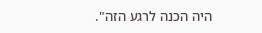היה הכנה לרגע הזה".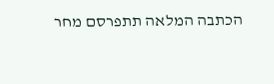הכתבה המלאה תתפרסם מחר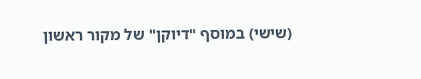(שישי) במוסף "דיוקן" של מקור ראשון